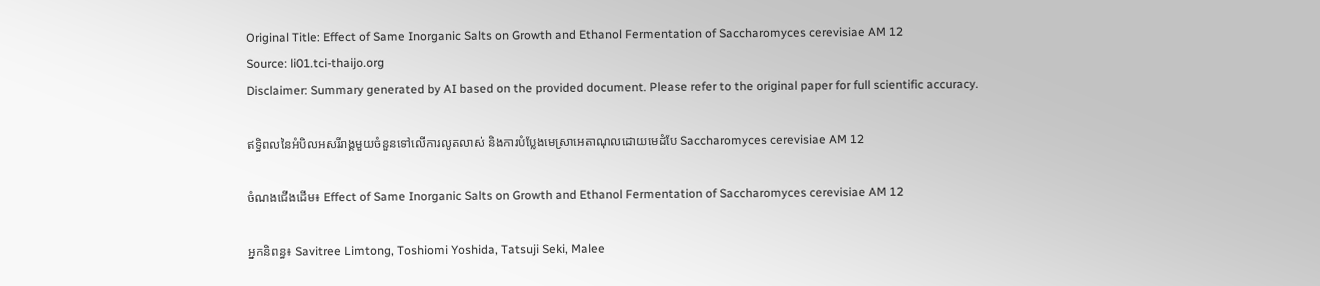Original Title: Effect of Same Inorganic Salts on Growth and Ethanol Fermentation of Saccharomyces cerevisiae AM 12
Source: li01.tci-thaijo.org
Disclaimer: Summary generated by AI based on the provided document. Please refer to the original paper for full scientific accuracy.

ឥទ្ធិពលនៃអំបិលអសរីរាង្គមួយចំនួនទៅលើការលូតលាស់ និងការបំប្លែងមេស្រាអេតាណុលដោយមេដំបែ Saccharomyces cerevisiae AM 12

ចំណងជើងដើម៖ Effect of Same Inorganic Salts on Growth and Ethanol Fermentation of Saccharomyces cerevisiae AM 12

អ្នកនិពន្ធ៖ Savitree Limtong, Toshiomi Yoshida, Tatsuji Seki, Malee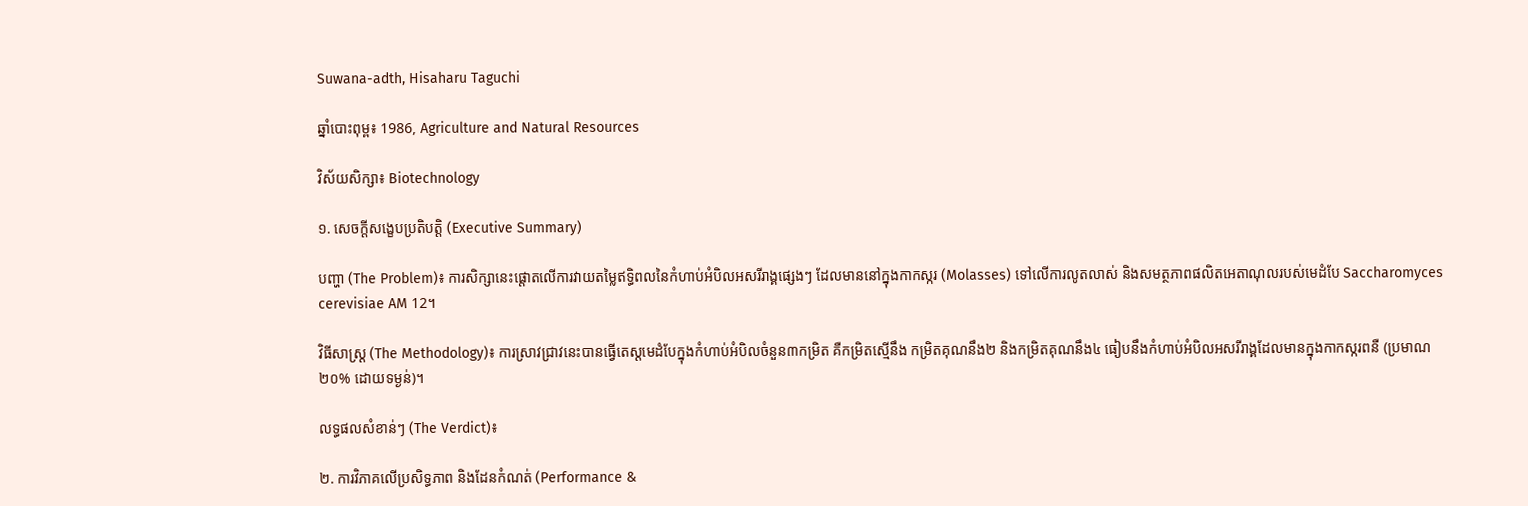Suwana-adth, Hisaharu Taguchi

ឆ្នាំបោះពុម្ព៖ 1986, Agriculture and Natural Resources

វិស័យសិក្សា៖ Biotechnology

១. សេចក្តីសង្ខេបប្រតិបត្តិ (Executive Summary)

បញ្ហា (The Problem)៖ ការសិក្សានេះផ្តោតលើការវាយតម្លៃឥទ្ធិពលនៃកំហាប់អំបិលអសរីរាង្គផ្សេងៗ ដែលមាននៅក្នុងកាកស្ករ (Molasses) ទៅលើការលូតលាស់ និងសមត្ថភាពផលិតអេតាណុលរបស់មេដំបែ Saccharomyces cerevisiae AM 12។

វិធីសាស្ត្រ (The Methodology)៖ ការស្រាវជ្រាវនេះបានធ្វើតេស្តមេដំបែក្នុងកំហាប់អំបិលចំនួន៣កម្រិត គឺកម្រិតស្មើនឹង កម្រិតគុណនឹង២ និងកម្រិតគុណនឹង៤ ធៀបនឹងកំហាប់អំបិលអសរីរាង្គដែលមានក្នុងកាកស្ករពនឺ (ប្រមាណ ២០% ដោយទម្ងន់)។

លទ្ធផលសំខាន់ៗ (The Verdict)៖

២. ការវិភាគលើប្រសិទ្ធភាព និងដែនកំណត់ (Performance &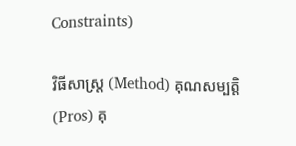Constraints)

វិធីសាស្ត្រ (Method) គុណសម្បត្តិ (Pros) គុ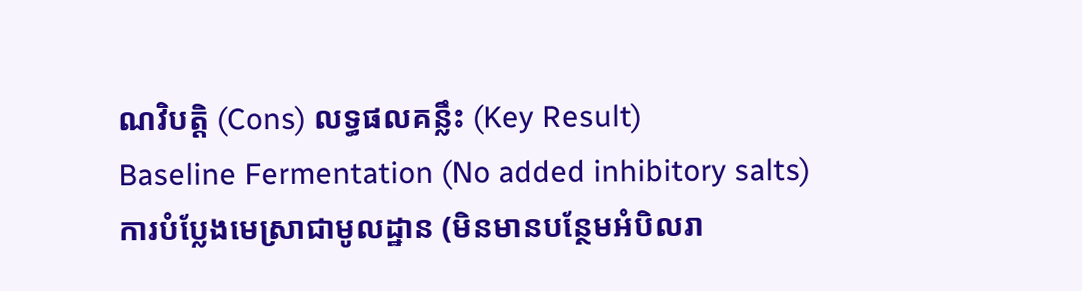ណវិបត្តិ (Cons) លទ្ធផលគន្លឹះ (Key Result)
Baseline Fermentation (No added inhibitory salts)
ការបំប្លែងមេស្រាជាមូលដ្ឋាន (មិនមានបន្ថែមអំបិលរា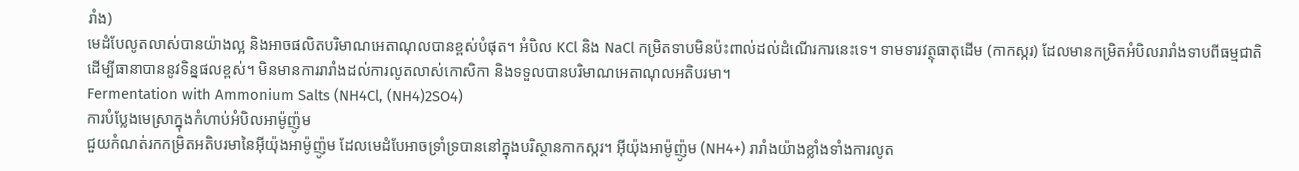រាំង)
មេដំបែលូតលាស់បានយ៉ាងល្អ និងអាចផលិតបរិមាណអេតាណុលបានខ្ពស់បំផុត។ អំបិល KCl និង NaCl កម្រិតទាបមិនប៉ះពាល់ដល់ដំណើរការនេះទេ។ ទាមទារវត្ថុធាតុដើម (កាកស្ករ) ដែលមានកម្រិតអំបិលរារាំងទាបពីធម្មជាតិ ដើម្បីធានាបាននូវទិន្នផលខ្ពស់។ មិនមានការរារាំងដល់ការលូតលាស់កោសិកា និងទទួលបានបរិមាណអេតាណុលអតិបរមា។
Fermentation with Ammonium Salts (NH4Cl, (NH4)2SO4)
ការបំប្លែងមេស្រាក្នុងកំហាប់អំបិលអាម៉ូញ៉ូម
ជួយកំណត់រកកម្រិតអតិបរមានៃអ៊ីយ៉ុងអាម៉ូញ៉ូម ដែលមេដំបែអាចទ្រាំទ្របាននៅក្នុងបរិស្ថានកាកស្ករ។ អ៊ីយ៉ុងអាម៉ូញ៉ូម (NH4+) រារាំងយ៉ាងខ្លាំងទាំងការលូត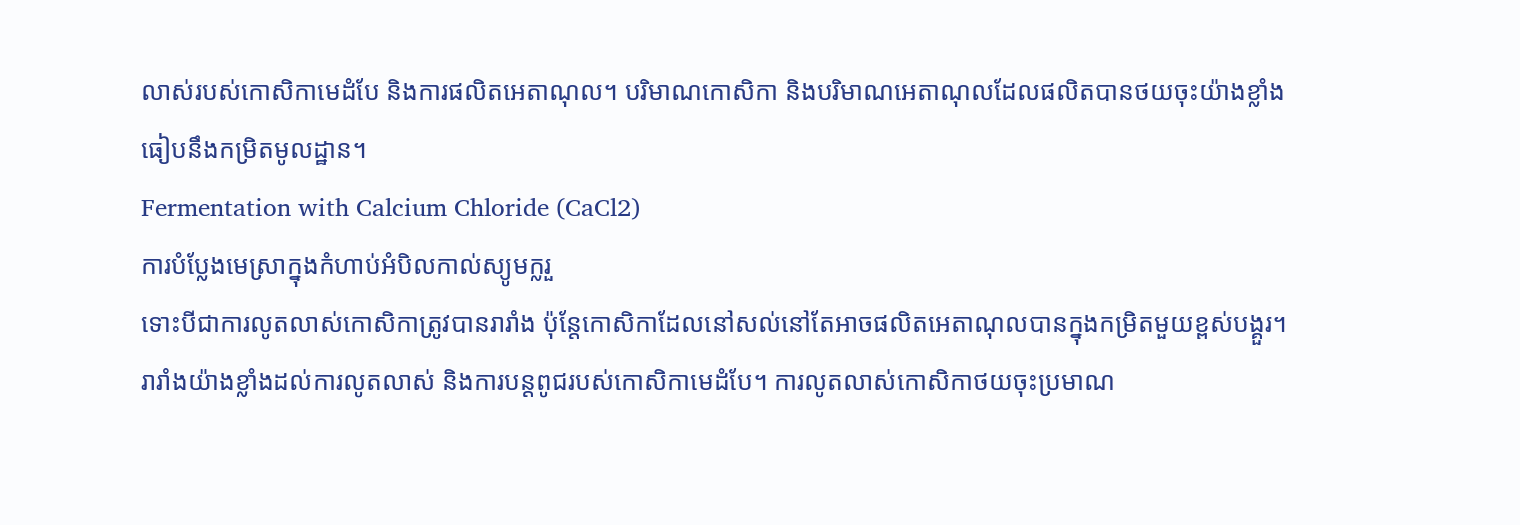លាស់របស់កោសិកាមេដំបែ និងការផលិតអេតាណុល។ បរិមាណកោសិកា និងបរិមាណអេតាណុលដែលផលិតបានថយចុះយ៉ាងខ្លាំង ធៀបនឹងកម្រិតមូលដ្ឋាន។
Fermentation with Calcium Chloride (CaCl2)
ការបំប្លែងមេស្រាក្នុងកំហាប់អំបិលកាល់ស្យូមក្លរួ
ទោះបីជាការលូតលាស់កោសិកាត្រូវបានរារាំង ប៉ុន្តែកោសិកាដែលនៅសល់នៅតែអាចផលិតអេតាណុលបានក្នុងកម្រិតមួយខ្ពស់បង្គួរ។ រារាំងយ៉ាងខ្លាំងដល់ការលូតលាស់ និងការបន្តពូជរបស់កោសិកាមេដំបែ។ ការលូតលាស់កោសិកាថយចុះប្រមាណ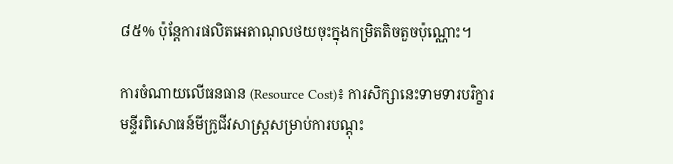៨៥% ប៉ុន្តែការផលិតអេតាណុលថយចុះក្នុងកម្រិតតិចតួចប៉ុណ្ណោះ។

ការចំណាយលើធនធាន (Resource Cost)៖ ការសិក្សានេះទាមទារបរិក្ខារមន្ទីរពិសោធន៍មីក្រូជីវសាស្ត្រសម្រាប់ការបណ្តុះ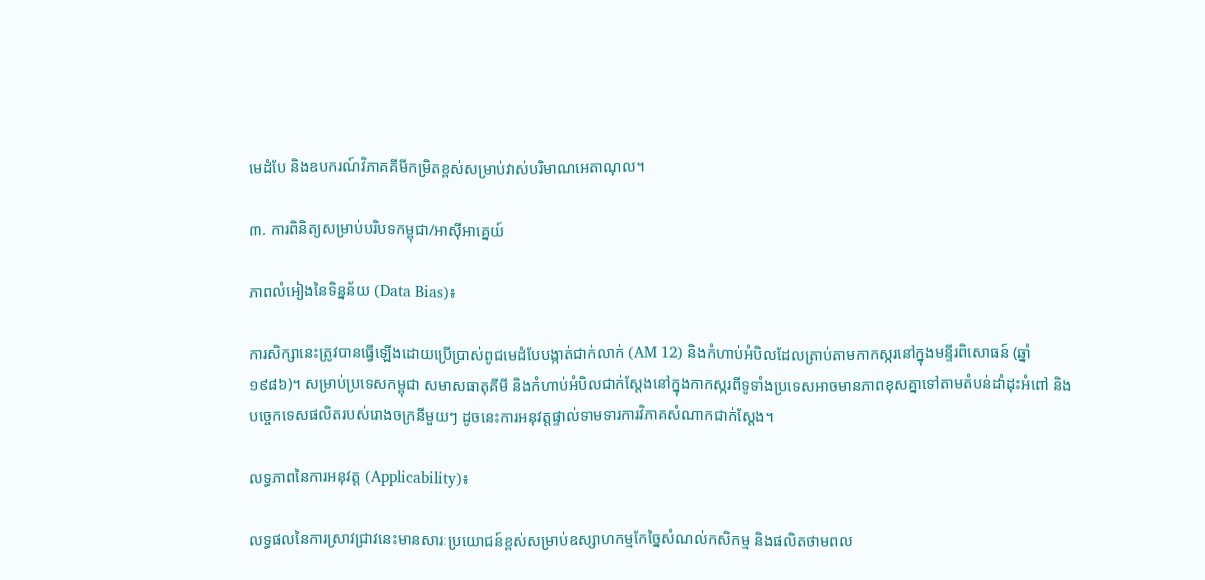មេដំបែ និងឧបករណ៍វិភាគគីមីកម្រិតខ្ពស់សម្រាប់វាស់បរិមាណអេតាណុល។

៣. ការពិនិត្យសម្រាប់បរិបទកម្ពុជា/អាស៊ីអាគ្នេយ៍

ភាពលំអៀងនៃទិន្នន័យ (Data Bias)៖

ការសិក្សានេះត្រូវបានធ្វើឡើងដោយប្រើប្រាស់ពូជមេដំបែបង្កាត់ជាក់លាក់ (AM 12) និងកំហាប់អំបិលដែលត្រាប់តាមកាកស្ករនៅក្នុងមន្ទីរពិសោធន៍ (ឆ្នាំ ១៩៨៦)។ សម្រាប់ប្រទេសកម្ពុជា សមាសធាតុគីមី និងកំហាប់អំបិលជាក់ស្តែងនៅក្នុងកាកស្ករពីទូទាំងប្រទេសអាចមានភាពខុសគ្នាទៅតាមតំបន់ដាំដុះអំពៅ និងបច្ចេកទេសផលិតរបស់រោងចក្រនីមួយៗ ដូចនេះការអនុវត្តផ្ទាល់ទាមទារការវិភាគសំណាកជាក់ស្តែង។

លទ្ធភាពនៃការអនុវត្ត (Applicability)៖

លទ្ធផលនៃការស្រាវជ្រាវនេះមានសារៈប្រយោជន៍ខ្ពស់សម្រាប់ឧស្សាហកម្មកែច្នៃសំណល់កសិកម្ម និងផលិតថាមពល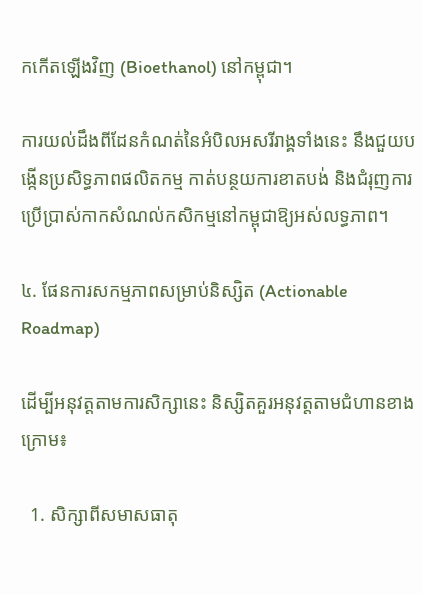កកើតឡើងវិញ (Bioethanol) នៅកម្ពុជា។

ការយល់ដឹងពីដែនកំណត់នៃអំបិលអសរីរាង្គទាំងនេះ នឹងជួយបង្កើនប្រសិទ្ធភាពផលិតកម្ម កាត់បន្ថយការខាតបង់ និងជំរុញការប្រើប្រាស់កាកសំណល់កសិកម្មនៅកម្ពុជាឱ្យអស់លទ្ធភាព។

៤. ផែនការសកម្មភាពសម្រាប់និស្សិត (Actionable Roadmap)

ដើម្បីអនុវត្តតាមការសិក្សានេះ និស្សិតគួរអនុវត្តតាមជំហានខាងក្រោម៖

  1. សិក្សាពីសមាសធាតុ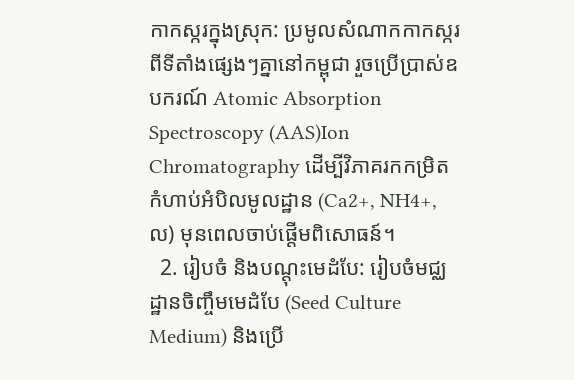កាកស្ករក្នុងស្រុក: ប្រមូលសំណាកកាកស្ករពីទីតាំងផ្សេងៗគ្នានៅកម្ពុជា រួចប្រើប្រាស់ឧបករណ៍ Atomic Absorption Spectroscopy (AAS)Ion Chromatography ដើម្បីវិភាគរកកម្រិតកំហាប់អំបិលមូលដ្ឋាន (Ca2+, NH4+, ល) មុនពេលចាប់ផ្តើមពិសោធន៍។
  2. រៀបចំ និងបណ្តុះមេដំបែ: រៀបចំមជ្ឈដ្ឋានចិញ្ចឹមមេដំបែ (Seed Culture Medium) និងប្រើ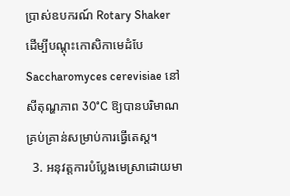ប្រាស់ឧបករណ៍ Rotary Shaker ដើម្បីបណ្តុះកោសិកាមេដំបែ Saccharomyces cerevisiae នៅសីតុណ្ហភាព 30°C ឱ្យបានបរិមាណគ្រប់គ្រាន់សម្រាប់ការធ្វើតេស្ត។
  3. អនុវត្តការបំប្លែងមេស្រាដោយមា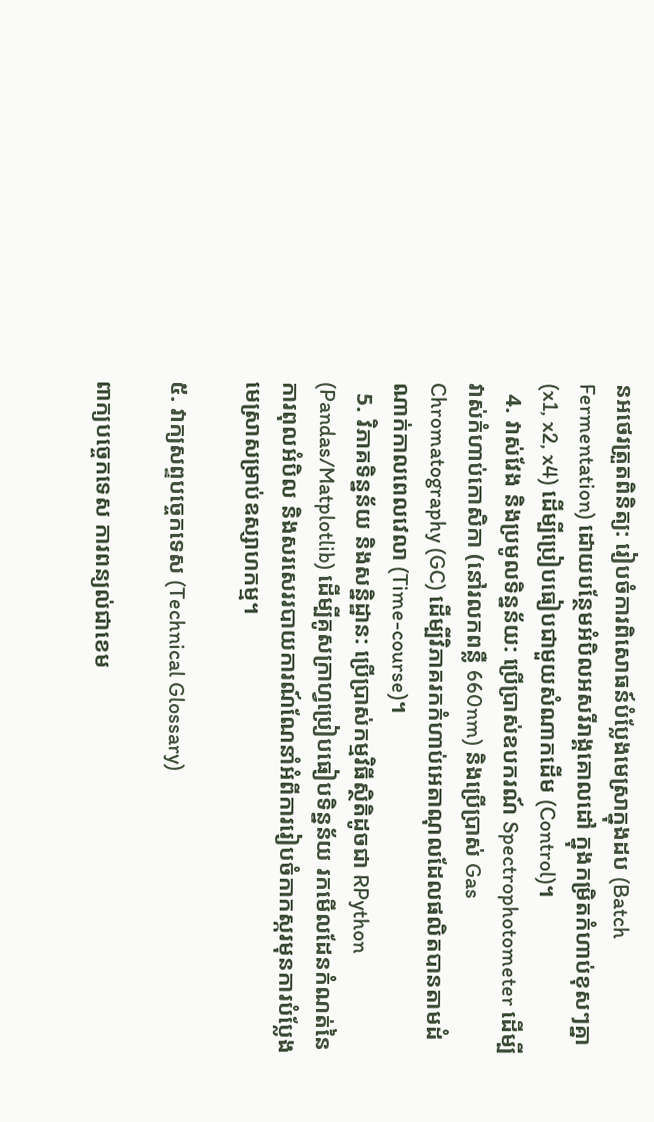នអថេរត្រួតពិនិត្យ: រៀបចំការពិសោធន៍បំប្លែងមេស្រាក្នុងដប (Batch Fermentation) ដោយបន្ថែមអំបិលអសរីរាង្គគោលដៅ ក្នុងកម្រិតកំហាប់ខុសៗគ្នា (x1, x2, x4) ដើម្បីប្រៀបធៀបជាមួយសំណាកដើម (Control)។
  4. វាស់វែង និងប្រមូលទិន្នន័យ: ប្រើប្រាស់ឧបករណ៍ Spectrophotometer ដើម្បីវាស់កំហាប់កោសិកា (នៅរលកពន្លឺ 660nm) និងប្រើប្រាស់ Gas Chromatography (GC) ដើម្បីវិភាគរកកំហាប់អេតាណុលដែលផលិតបានតាមដំណាក់កាលពេលវេលា (Time-course)។
  5. វិភាគទិន្នន័យ និងសន្និដ្ឋាន: ប្រើប្រាស់កម្មវិធីស្ថិតិដូចជា RPython (Pandas/Matplotlib) ដើម្បីគូសក្រាហ្វប្រៀបធៀបទិន្នន័យ រកមើលដែនកំណត់នៃការពុលអំបិល និងសរសេររបាយការណ៍ណែនាំអំពីការរៀបចំកាកស្ករមុនការបំប្លែងមេស្រាសម្រាប់ឧស្សាហកម្ម។

៥. វាក្យសព្ទបច្ចេកទេស (Technical Glossary)

ពាក្យបច្ចេកទេស ការពន្យល់ជាខេម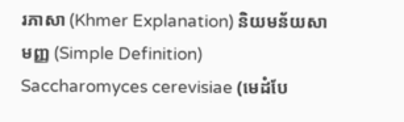រភាសា (Khmer Explanation) និយមន័យសាមញ្ញ (Simple Definition)
Saccharomyces cerevisiae (មេដំបែ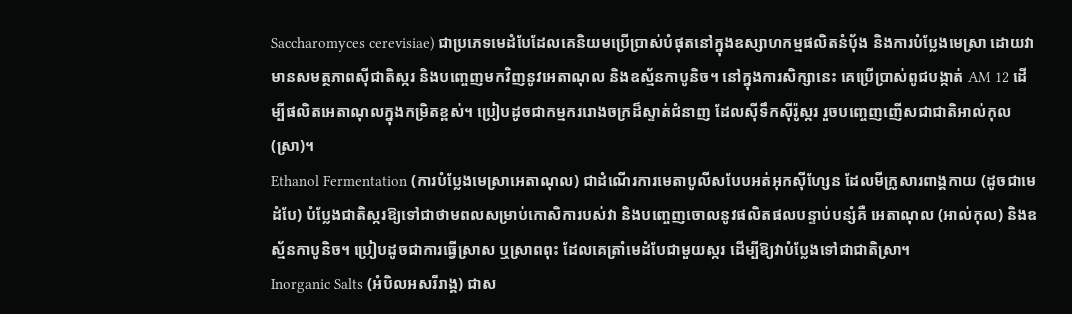Saccharomyces cerevisiae) ជាប្រភេទមេដំបែដែលគេនិយមប្រើប្រាស់បំផុតនៅក្នុងឧស្សាហកម្មផលិតនំប៉័ង និងការបំប្លែងមេស្រា ដោយវាមានសមត្ថភាពស៊ីជាតិស្ករ និងបញ្ចេញមកវិញនូវអេតាណុល និងឧស្ម័នកាបូនិច។ នៅក្នុងការសិក្សានេះ គេប្រើប្រាស់ពូជបង្កាត់ AM 12 ដើម្បីផលិតអេតាណុលក្នុងកម្រិតខ្ពស់។ ប្រៀបដូចជាកម្មកររោងចក្រដ៏ស្ទាត់ជំនាញ ដែលស៊ីទឹកស៊ីរ៉ូស្ករ រួចបញ្ចេញញើសជាជាតិអាល់កុល (ស្រា)។
Ethanol Fermentation (ការបំប្លែងមេស្រាអេតាណុល) ជាដំណើរការមេតាបូលីសបែបអត់អុកស៊ីហ្សែន ដែលមីក្រូសារពាង្គកាយ (ដូចជាមេដំបែ) បំប្លែងជាតិស្ករឱ្យទៅជាថាមពលសម្រាប់កោសិការបស់វា និងបញ្ចេញចោលនូវផលិតផលបន្ទាប់បន្សំគឺ អេតាណុល (អាល់កុល) និងឧស្ម័នកាបូនិច។ ប្រៀបដូចជាការធ្វើស្រាស ឬស្រាពពុះ ដែលគេត្រាំមេដំបែជាមួយស្ករ ដើម្បីឱ្យវាបំប្លែងទៅជាជាតិស្រា។
Inorganic Salts (អំបិលអសរីរាង្គ) ជាស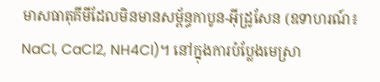មាសធាតុគីមីដែលមិនមានសម្ព័ន្ធកាបូន-អ៊ីដ្រូសែន (ឧទាហរណ៍៖ NaCl, CaCl2, NH4Cl)។ នៅក្នុងការបំប្លែងមេស្រា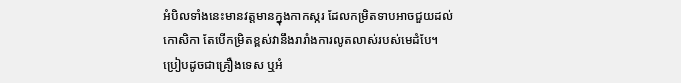អំបិលទាំងនេះមានវត្តមានក្នុងកាកស្ករ ដែលកម្រិតទាបអាចជួយដល់កោសិកា តែបើកម្រិតខ្ពស់វានឹងរារាំងការលូតលាស់របស់មេដំបែ។ ប្រៀបដូចជាគ្រឿងទេស ឬអំ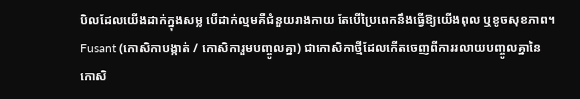បិលដែលយើងដាក់ក្នុងសម្ល បើដាក់ល្មមគឺជំនួយរាងកាយ តែបើប្រៃពេកនឹងធ្វើឱ្យយើងពុល ឬខូចសុខភាព។
Fusant (កោសិកាបង្កាត់ / កោសិការួមបញ្ចូលគ្នា) ជាកោសិកាថ្មីដែលកើតចេញពីការរលាយបញ្ចូលគ្នានៃកោសិ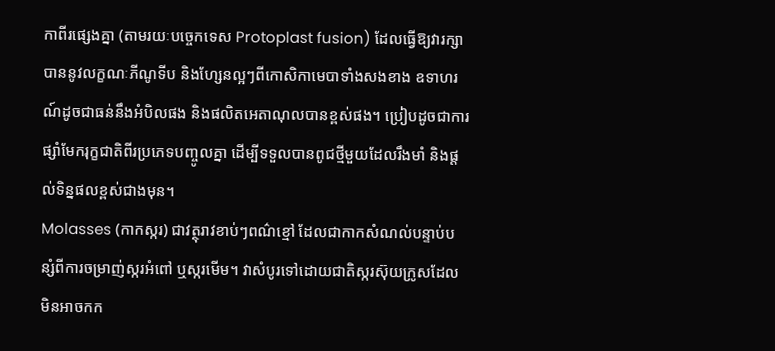កាពីរផ្សេងគ្នា (តាមរយៈបច្ចេកទេស Protoplast fusion) ដែលធ្វើឱ្យវារក្សាបាននូវលក្ខណៈភីណូទីប និងហ្សែនល្អៗពីកោសិកាមេបាទាំងសងខាង ឧទាហរណ៍ដូចជាធន់នឹងអំបិលផង និងផលិតអេតាណុលបានខ្ពស់ផង។ ប្រៀបដូចជាការផ្សាំមែករុក្ខជាតិពីរប្រភេទបញ្ចូលគ្នា ដើម្បីទទួលបានពូជថ្មីមួយដែលរឹងមាំ និងផ្ដល់ទិន្នផលខ្ពស់ជាងមុន។
Molasses (កាកស្ករ) ជាវត្ថុរាវខាប់ៗពណ៌ខ្មៅ ដែលជាកាកសំណល់បន្ទាប់បន្សំពីការចម្រាញ់ស្ករអំពៅ ឬស្ករមើម។ វាសំបូរទៅដោយជាតិស្ករស៊ុយក្រូសដែលមិនអាចកក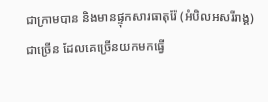ជាក្រាមបាន និងមានផ្ទុកសារធាតុរ៉ែ (អំបិលអសរីរាង្គ) ជាច្រើន ដែលគេច្រើនយកមកធ្វើ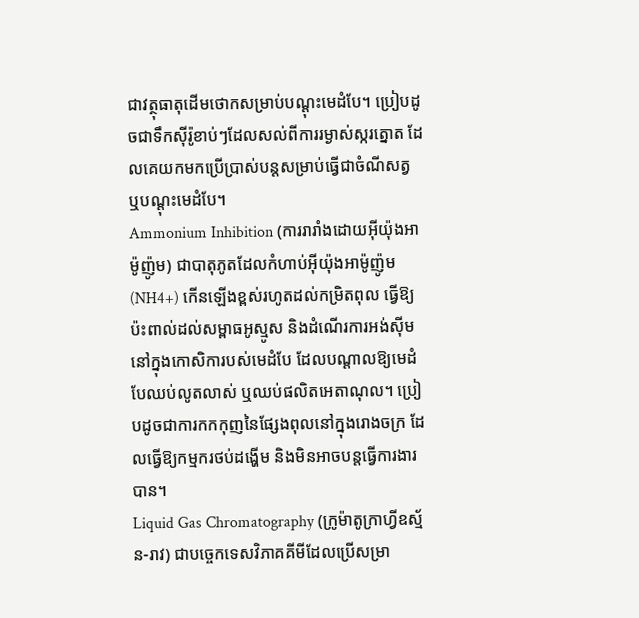ជាវត្ថុធាតុដើមថោកសម្រាប់បណ្តុះមេដំបែ។ ប្រៀបដូចជាទឹកស៊ីរ៉ូខាប់ៗដែលសល់ពីការរម្ងាស់ស្ករត្នោត ដែលគេយកមកប្រើប្រាស់បន្តសម្រាប់ធ្វើជាចំណីសត្វ ឬបណ្តុះមេដំបែ។
Ammonium Inhibition (ការរារាំងដោយអ៊ីយ៉ុងអាម៉ូញ៉ូម) ជាបាតុភូតដែលកំហាប់អ៊ីយ៉ុងអាម៉ូញ៉ូម (NH4+) កើនឡើងខ្ពស់រហូតដល់កម្រិតពុល ធ្វើឱ្យប៉ះពាល់ដល់សម្ពាធអូស្មូស និងដំណើរការអង់ស៊ីមនៅក្នុងកោសិការបស់មេដំបែ ដែលបណ្តាលឱ្យមេដំបែឈប់លូតលាស់ ឬឈប់ផលិតអេតាណុល។ ប្រៀបដូចជាការកកកុញនៃផ្សែងពុលនៅក្នុងរោងចក្រ ដែលធ្វើឱ្យកម្មករថប់ដង្ហើម និងមិនអាចបន្តធ្វើការងារបាន។
Liquid Gas Chromatography (ក្រូម៉ាតូក្រាហ្វីឧស្ម័ន-រាវ) ជាបច្ចេកទេសវិភាគគីមីដែលប្រើសម្រា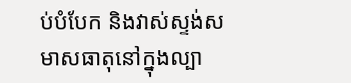ប់បំបែក និងវាស់ស្ទង់សមាសធាតុនៅក្នុងល្បា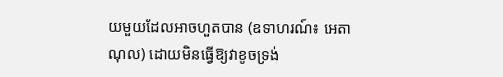យមួយដែលអាចហួតបាន (ឧទាហរណ៍៖ អេតាណុល) ដោយមិនធ្វើឱ្យវាខូចទ្រង់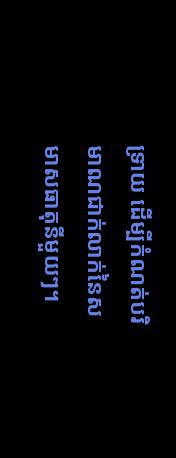ទ្រាយ ដើម្បីកំណត់បរិមាណជាក់លាក់នៃសមាសធាតុនីមួយៗ។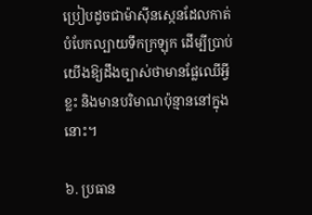ប្រៀបដូចជាម៉ាស៊ីនស្កេនដែលកាត់បំបែកល្បាយទឹកក្រឡុក ដើម្បីប្រាប់យើងឱ្យដឹងច្បាស់ថាមានផ្លែឈើអ្វីខ្លះ និងមានបរិមាណប៉ុន្មាននៅក្នុងនោះ។

៦. ប្រធាន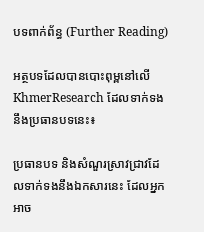បទពាក់ព័ន្ធ (Further Reading)

អត្ថបទដែលបានបោះពុម្ពនៅលើ KhmerResearch ដែលទាក់ទងនឹងប្រធានបទនេះ៖

ប្រធានបទ និងសំណួរស្រាវជ្រាវដែលទាក់ទងនឹងឯកសារនេះ ដែលអ្នកអាច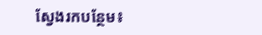ស្វែងរកបន្ថែម៖